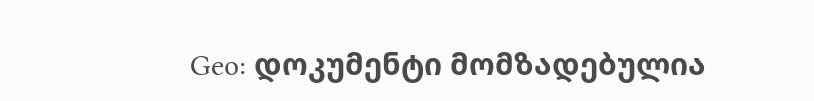Geo: დოკუმენტი მომზადებულია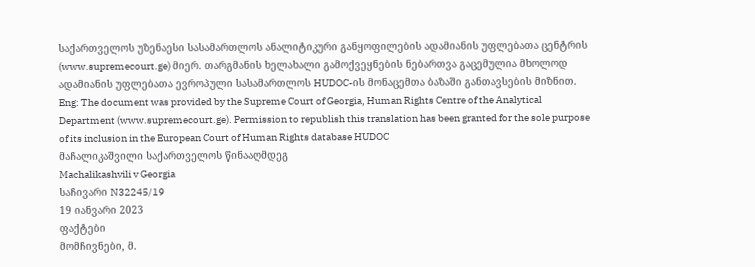საქართველოს უზენაესი სასამართლოს ანალიტიკური განყოფილების ადამიანის უფლებათა ცენტრის (www.supremecourt.ge) მიერ. თარგმანის ხელახალი გამოქვეყნების ნებართვა გაცემულია მხოლოდ ადამიანის უფლებათა ევროპული სასამართლოს HUDOC-ის მონაცემთა ბაზაში განთავსების მიზნით.
Eng: The document was provided by the Supreme Court of Georgia, Human Rights Centre of the Analytical Department (www.supremecourt.ge). Permission to republish this translation has been granted for the sole purpose of its inclusion in the European Court of Human Rights database HUDOC
მაჩალიკაშვილი საქართველოს წინააღმდეგ
Machalikashvili v Georgia
საჩივარი N32245/19
19 იანვარი 2023
ფაქტები
მომჩივნები, მ.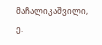მაჩალიკაშვილი, ე.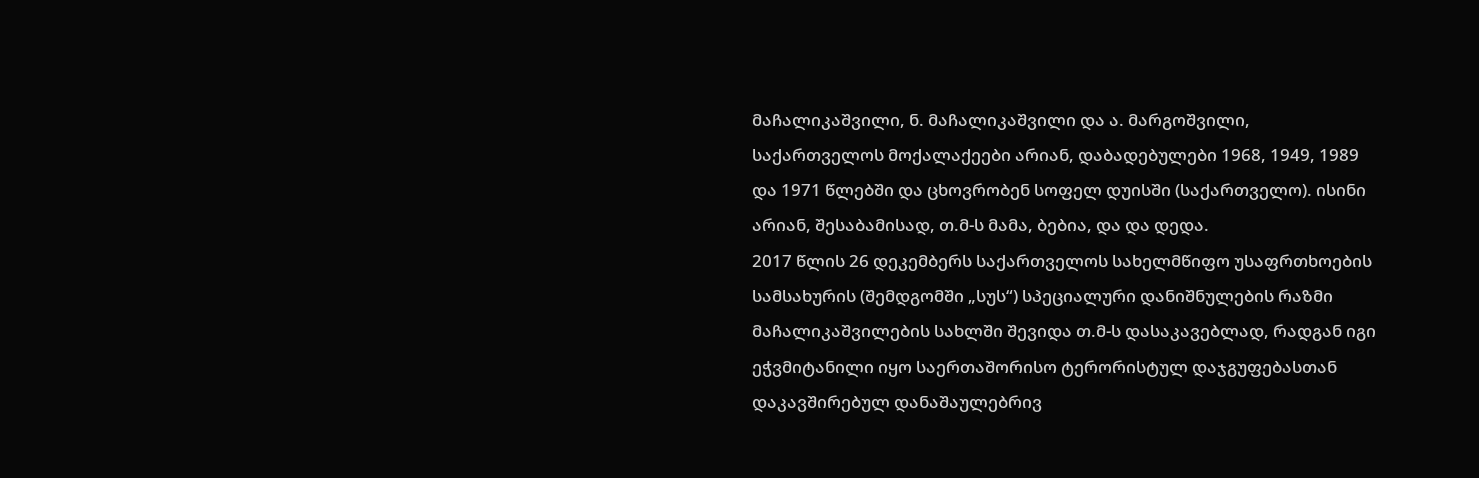მაჩალიკაშვილი, ნ. მაჩალიკაშვილი და ა. მარგოშვილი, საქართველოს მოქალაქეები არიან, დაბადებულები 1968, 1949, 1989 და 1971 წლებში და ცხოვრობენ სოფელ დუისში (საქართველო). ისინი არიან, შესაბამისად, თ.მ-ს მამა, ბებია, და და დედა.
2017 წლის 26 დეკემბერს საქართველოს სახელმწიფო უსაფრთხოების სამსახურის (შემდგომში „სუს“) სპეციალური დანიშნულების რაზმი მაჩალიკაშვილების სახლში შევიდა თ.მ-ს დასაკავებლად, რადგან იგი ეჭვმიტანილი იყო საერთაშორისო ტერორისტულ დაჯგუფებასთან დაკავშირებულ დანაშაულებრივ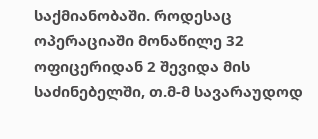საქმიანობაში. როდესაც ოპერაციაში მონაწილე 32 ოფიცერიდან 2 შევიდა მის საძინებელში, თ.მ-მ სავარაუდოდ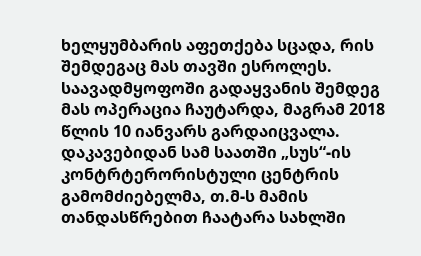ხელყუმბარის აფეთქება სცადა, რის შემდეგაც მას თავში ესროლეს. საავადმყოფოში გადაყვანის შემდეგ მას ოპერაცია ჩაუტარდა, მაგრამ 2018 წლის 10 იანვარს გარდაიცვალა.
დაკავებიდან სამ საათში „სუს“-ის კონტრტერორისტული ცენტრის გამომძიებელმა, თ.მ-ს მამის თანდასწრებით ჩაატარა სახლში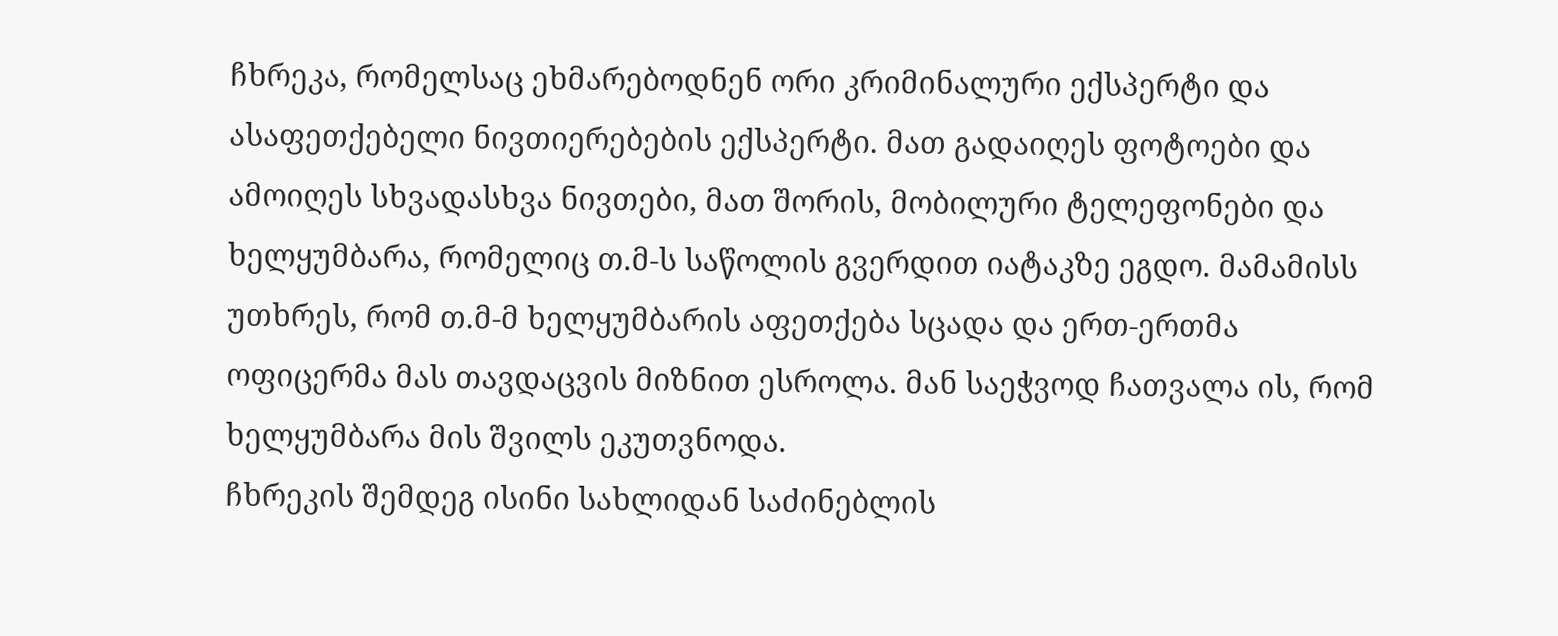ჩხრეკა, რომელსაც ეხმარებოდნენ ორი კრიმინალური ექსპერტი და ასაფეთქებელი ნივთიერებების ექსპერტი. მათ გადაიღეს ფოტოები და ამოიღეს სხვადასხვა ნივთები, მათ შორის, მობილური ტელეფონები და ხელყუმბარა, რომელიც თ.მ-ს საწოლის გვერდით იატაკზე ეგდო. მამამისს უთხრეს, რომ თ.მ-მ ხელყუმბარის აფეთქება სცადა და ერთ-ერთმა ოფიცერმა მას თავდაცვის მიზნით ესროლა. მან საეჭვოდ ჩათვალა ის, რომ ხელყუმბარა მის შვილს ეკუთვნოდა.
ჩხრეკის შემდეგ ისინი სახლიდან საძინებლის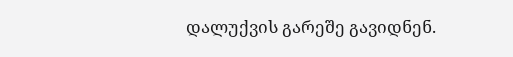დალუქვის გარეშე გავიდნენ.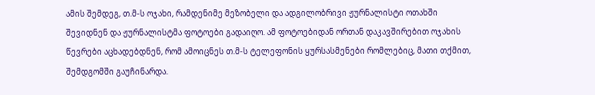ამის შემდეგ, თ.მ-ს ოჯახი, რამდენიმე მეზობელი და ადგილობრივი ჟურნალისტი ოთახში შევიდნენ და ჟურნალისტმა ფოტოები გადაიღო. ამ ფოტოებიდან ორთან დაკავშირებით ოჯახის წევრები აცხადებდნენ, რომ ამოიცნეს თ.მ-ს ტელეფონის ყურსასმენები რომლებიც, მათი თქმით, შემდგომში გაუჩინარდა.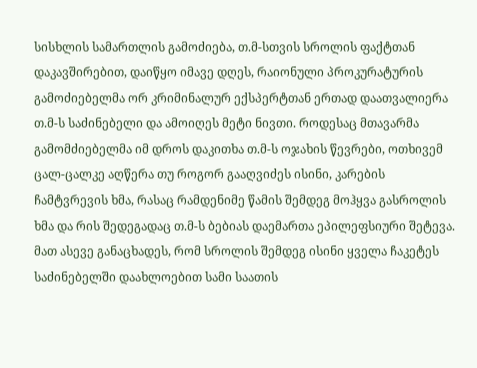სისხლის სამართლის გამოძიება, თ.მ-სთვის სროლის ფაქტთან დაკავშირებით, დაიწყო იმავე დღეს, რაიონული პროკურატურის გამოძიებელმა ორ კრიმინალურ ექსპერტთან ერთად დაათვალიერა თ.მ-ს საძინებელი და ამოიღეს მეტი ნივთი. როდესაც მთავარმა გამომძიებელმა იმ დროს დაკითხა თ.მ-ს ოჯახის წევრები, ოთხივემ ცალ-ცალკე აღწერა თუ როგორ გააღვიძეს ისინი, კარების ჩამტვრევის ხმა, რასაც რამდენიმე წამის შემდეგ მოჰყვა გასროლის ხმა და რის შედეგადაც თ.მ-ს ბებიას დაემართა ეპილეფსიური შეტევა. მათ ასევე განაცხადეს, რომ სროლის შემდეგ ისინი ყველა ჩაკეტეს საძინებელში დაახლოებით სამი საათის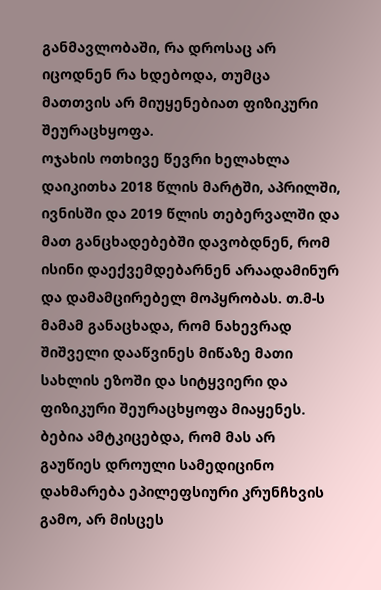განმავლობაში, რა დროსაც არ იცოდნენ რა ხდებოდა, თუმცა მათთვის არ მიუყენებიათ ფიზიკური შეურაცხყოფა.
ოჯახის ოთხივე წევრი ხელახლა დაიკითხა 2018 წლის მარტში, აპრილში, ივნისში და 2019 წლის თებერვალში და მათ განცხადებებში დავობდნენ, რომ ისინი დაექვემდებარნენ არაადამინურ და დამამცირებელ მოპყრობას. თ.მ-ს მამამ განაცხადა, რომ ნახევრად შიშველი დააწვინეს მიწაზე მათი სახლის ეზოში და სიტყვიერი და ფიზიკური შეურაცხყოფა მიაყენეს. ბებია ამტკიცებდა, რომ მას არ გაუწიეს დროული სამედიცინო დახმარება ეპილეფსიური კრუნჩხვის გამო, არ მისცეს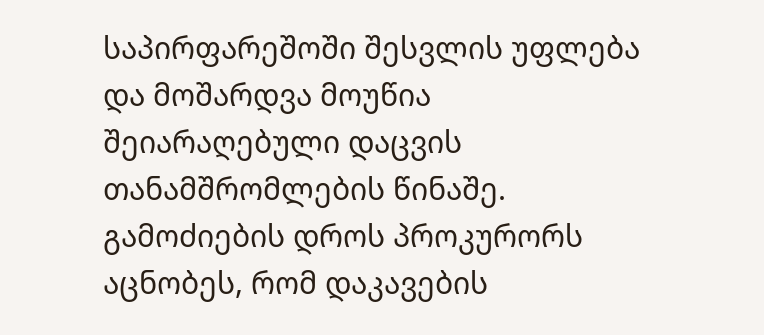საპირფარეშოში შესვლის უფლება და მოშარდვა მოუწია შეიარაღებული დაცვის თანამშრომლების წინაშე.
გამოძიების დროს პროკურორს აცნობეს, რომ დაკავების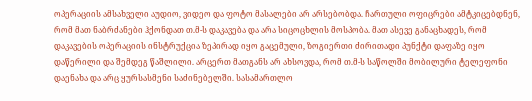ოპერაციის ამსახველი აუდიო, ვიდეო და ფოტო მასალები არ არსებობდა. ჩართული ოფიცრები ამტკიცებდნენ, რომ მათ ნაბრძანები ჰქონდათ თ.მ-ს დაკავება და არა სიცოცხლის მოსპობა. მათ ასევე განაცხადეს, რომ დაკავების ოპერაციის ინსტრუქცია ზეპირად იყო გაცემული, ზოგიერთი ძირითადი პუნქტი დაფაზე იყო დაწერილი და შემდეგ წაშლილი. არცერთ მათგანს არ ახსოვდა, რომ თ.მ-ს საწოლში მობილური ტელეფონი დაენახა და არც ყურსასმენი საძინებელში. სასამართლო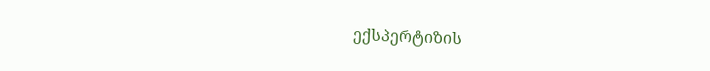ექსპერტიზის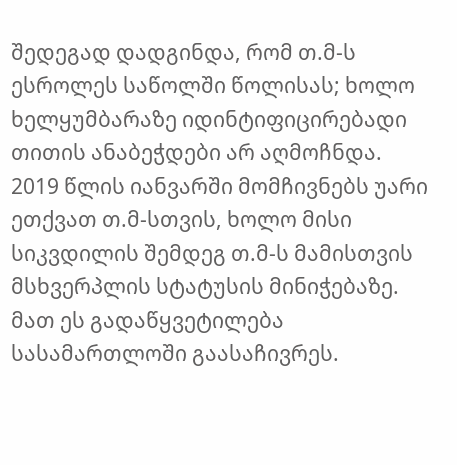შედეგად დადგინდა, რომ თ.მ-ს ესროლეს საწოლში წოლისას; ხოლო ხელყუმბარაზე იდინტიფიცირებადი თითის ანაბეჭდები არ აღმოჩნდა.
2019 წლის იანვარში მომჩივნებს უარი ეთქვათ თ.მ-სთვის, ხოლო მისი სიკვდილის შემდეგ თ.მ-ს მამისთვის მსხვერპლის სტატუსის მინიჭებაზე. მათ ეს გადაწყვეტილება სასამართლოში გაასაჩივრეს.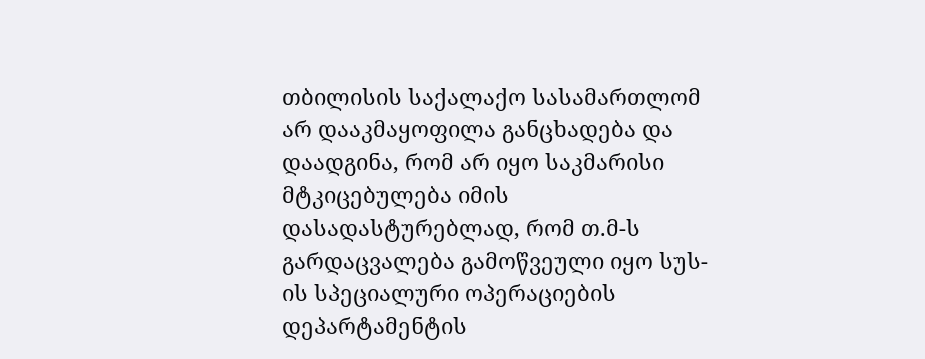თბილისის საქალაქო სასამართლომ არ დააკმაყოფილა განცხადება და დაადგინა, რომ არ იყო საკმარისი მტკიცებულება იმის დასადასტურებლად, რომ თ.მ-ს გარდაცვალება გამოწვეული იყო სუს-ის სპეციალური ოპერაციების დეპარტამენტის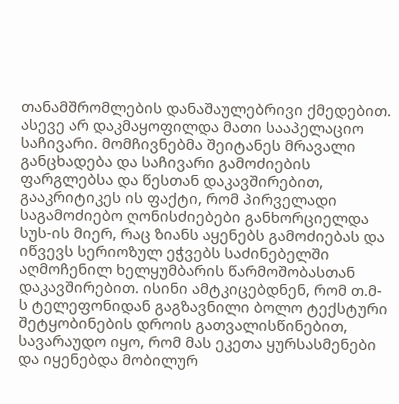თანამშრომლების დანაშაულებრივი ქმედებით. ასევე არ დაკმაყოფილდა მათი სააპელაციო საჩივარი. მომჩივნებმა შეიტანეს მრავალი განცხადება და საჩივარი გამოძიების ფარგლებსა და წესთან დაკავშირებით, გააკრიტიკეს ის ფაქტი, რომ პირველადი საგამოძიებო ღონისძიებები განხორციელდა სუს-ის მიერ, რაც ზიანს აყენებს გამოძიებას და იწვევს სერიოზულ ეჭვებს საძინებელში აღმოჩენილ ხელყუმბარის წარმოშობასთან დაკავშირებით. ისინი ამტკიცებდნენ, რომ თ.მ-ს ტელეფონიდან გაგზავნილი ბოლო ტექსტური შეტყობინების დროის გათვალისწინებით, სავარაუდო იყო, რომ მას ეკეთა ყურსასმენები და იყენებდა მობილურ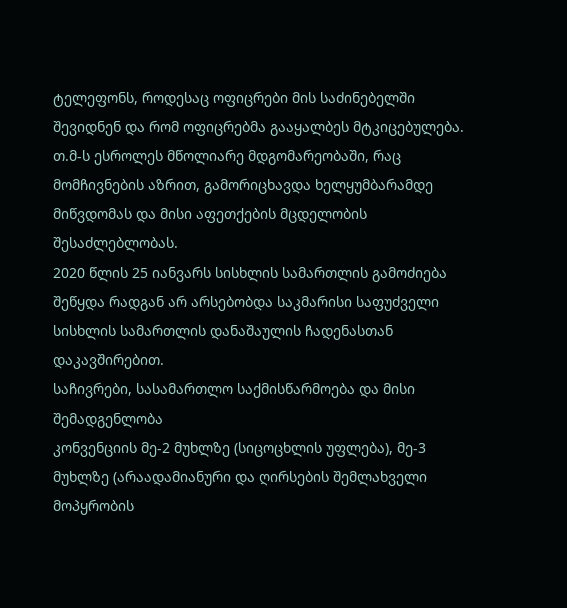ტელეფონს, როდესაც ოფიცრები მის საძინებელში შევიდნენ და რომ ოფიცრებმა გააყალბეს მტკიცებულება. თ.მ-ს ესროლეს მწოლიარე მდგომარეობაში, რაც მომჩივნების აზრით, გამორიცხავდა ხელყუმბარამდე მიწვდომას და მისი აფეთქების მცდელობის შესაძლებლობას.
2020 წლის 25 იანვარს სისხლის სამართლის გამოძიება შეწყდა რადგან არ არსებობდა საკმარისი საფუძველი სისხლის სამართლის დანაშაულის ჩადენასთან დაკავშირებით.
საჩივრები, სასამართლო საქმისწარმოება და მისი შემადგენლობა
კონვენციის მე-2 მუხლზე (სიცოცხლის უფლება), მე-3 მუხლზე (არაადამიანური და ღირსების შემლახველი მოპყრობის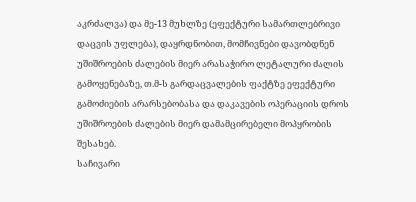აკრძალვა) და მე-13 მუხლზე (ეფექტური სამართლებრივი დაცვის უფლება), დაყრდნობით, მომჩივნები დავობდნენ უშიშროების ძალების მიერ არასაჭირო ლეტალური ძალის გამოყენებაზე, თ.მ-ს გარდაცვალების ფაქტზე ეფექტური გამოძიების არარსებობასა და დაკავების ოპერაციის დროს უშიშროების ძალების მიერ დამამცირებელი მოპყრობის შესახებ.
საჩივარი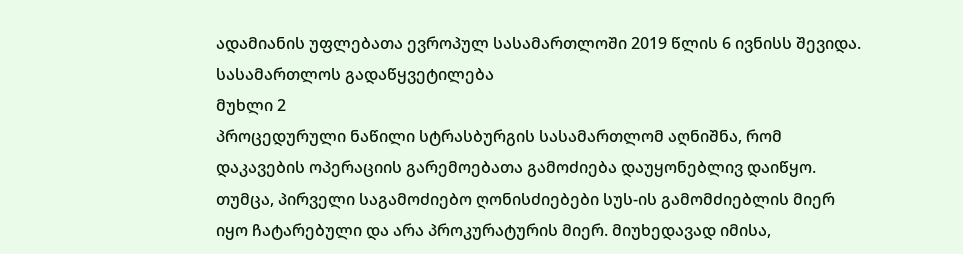ადამიანის უფლებათა ევროპულ სასამართლოში 2019 წლის 6 ივნისს შევიდა.
სასამართლოს გადაწყვეტილება
მუხლი 2
პროცედურული ნაწილი სტრასბურგის სასამართლომ აღნიშნა, რომ დაკავების ოპერაციის გარემოებათა გამოძიება დაუყონებლივ დაიწყო. თუმცა, პირველი საგამოძიებო ღონისძიებები სუს-ის გამომძიებლის მიერ იყო ჩატარებული და არა პროკურატურის მიერ. მიუხედავად იმისა,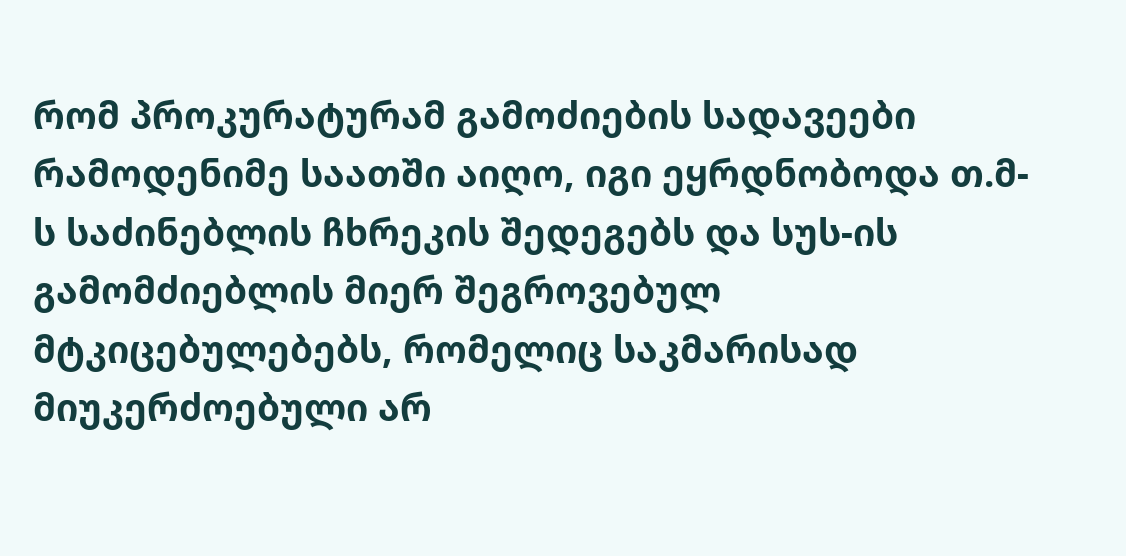რომ პროკურატურამ გამოძიების სადავეები რამოდენიმე საათში აიღო, იგი ეყრდნობოდა თ.მ-ს საძინებლის ჩხრეკის შედეგებს და სუს-ის გამომძიებლის მიერ შეგროვებულ მტკიცებულებებს, რომელიც საკმარისად მიუკერძოებული არ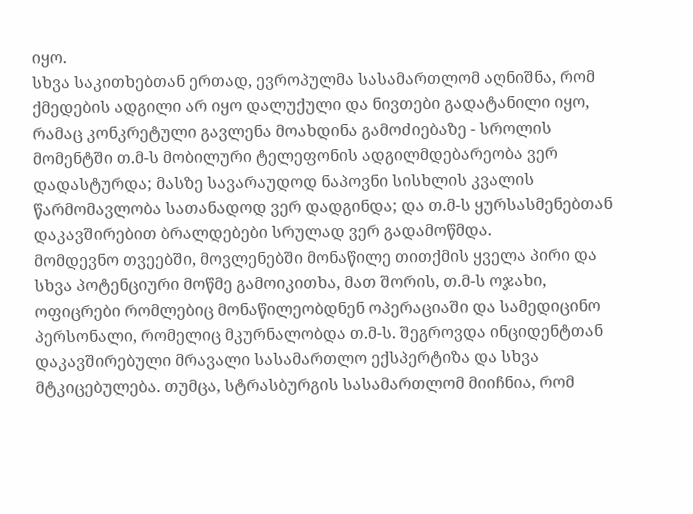იყო.
სხვა საკითხებთან ერთად, ევროპულმა სასამართლომ აღნიშნა, რომ ქმედების ადგილი არ იყო დალუქული და ნივთები გადატანილი იყო, რამაც კონკრეტული გავლენა მოახდინა გამოძიებაზე - სროლის მომენტში თ.მ-ს მობილური ტელეფონის ადგილმდებარეობა ვერ დადასტურდა; მასზე სავარაუდოდ ნაპოვნი სისხლის კვალის წარმომავლობა სათანადოდ ვერ დადგინდა; და თ.მ-ს ყურსასმენებთან დაკავშირებით ბრალდებები სრულად ვერ გადამოწმდა.
მომდევნო თვეებში, მოვლენებში მონაწილე თითქმის ყველა პირი და სხვა პოტენციური მოწმე გამოიკითხა, მათ შორის, თ.მ-ს ოჯახი, ოფიცრები რომლებიც მონაწილეობდნენ ოპერაციაში და სამედიცინო პერსონალი, რომელიც მკურნალობდა თ.მ-ს. შეგროვდა ინციდენტთან დაკავშირებული მრავალი სასამართლო ექსპერტიზა და სხვა მტკიცებულება. თუმცა, სტრასბურგის სასამართლომ მიიჩნია, რომ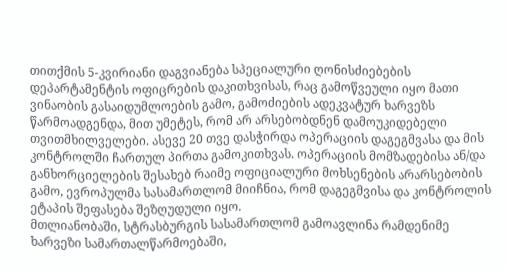თითქმის 5-კვირიანი დაგვიანება სპეციალური ღონისძიებების დეპარტამენტის ოფიცრების დაკითხვისას, რაც გამოწვეული იყო მათი ვინაობის გასაიდუმლოების გამო, გამოძიების ადეკვატურ ხარვეზს წარმოადგენდა, მით უმეტეს, რომ არ არსებობდნენ დამოუკიდებელი თვითმხილველები. ასევე 20 თვე დასჭირდა ოპერაციის დაგეგმვასა და მის კონტროლში ჩართულ პირთა გამოკითხვას. ოპერაციის მომზადებისა ან/და განხორციელების შესახებ რაიმე ოფიციალური მოხსენების არარსებობის გამო, ევროპულმა სასამართლომ მიიჩნია, რომ დაგეგმვისა და კონტროლის ეტაპის შეფასება შეზღუდული იყო.
მთლიანობაში, სტრასბურგის სასამართლომ გამოავლინა რამდენიმე ხარვეზი სამართალწარმოებაში,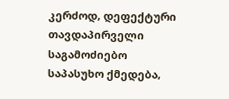კერძოდ, დეფექტური თავდაპირველი საგამოძიებო საპასუხო ქმედება,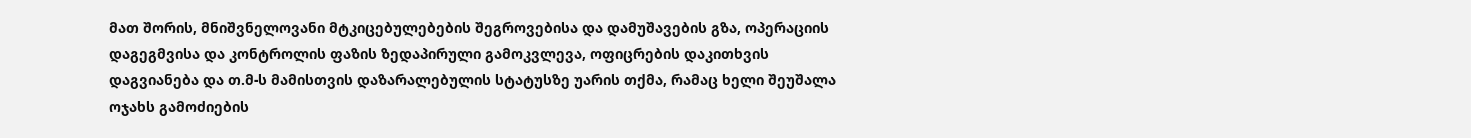მათ შორის, მნიშვნელოვანი მტკიცებულებების შეგროვებისა და დამუშავების გზა, ოპერაციის დაგეგმვისა და კონტროლის ფაზის ზედაპირული გამოკვლევა, ოფიცრების დაკითხვის დაგვიანება და თ.მ-ს მამისთვის დაზარალებულის სტატუსზე უარის თქმა, რამაც ხელი შეუშალა ოჯახს გამოძიების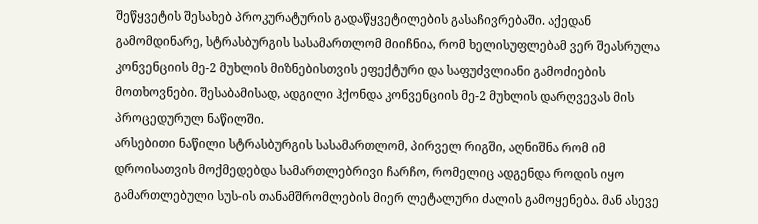შეწყვეტის შესახებ პროკურატურის გადაწყვეტილების გასაჩივრებაში. აქედან გამომდინარე, სტრასბურგის სასამართლომ მიიჩნია, რომ ხელისუფლებამ ვერ შეასრულა კონვენციის მე-2 მუხლის მიზნებისთვის ეფექტური და საფუძვლიანი გამოძიების მოთხოვნები. შესაბამისად, ადგილი ჰქონდა კონვენციის მე-2 მუხლის დარღვევას მის პროცედურულ ნაწილში.
არსებითი ნაწილი სტრასბურგის სასამართლომ, პირველ რიგში, აღნიშნა რომ იმ დროისათვის მოქმედებდა სამართლებრივი ჩარჩო, რომელიც ადგენდა როდის იყო გამართლებული სუს-ის თანამშრომლების მიერ ლეტალური ძალის გამოყენება. მან ასევე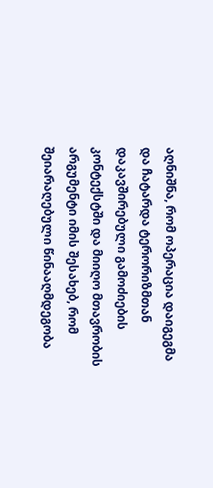აღნიშნა, რომ ოპერაცია დაიგეგმა და ჩატარდა ტერორიზმთან დაკავშირებული გამოძიების კონტექსტში და მიიღო მთავრობის არგუმენტი იმის შესახებ, რომ შეიარაღებული წინააღმდეგობა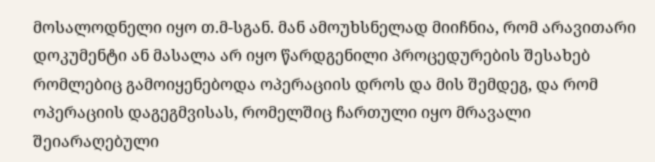მოსალოდნელი იყო თ.მ-სგან. მან ამოუხსნელად მიიჩნია, რომ არავითარი დოკუმენტი ან მასალა არ იყო წარდგენილი პროცედურების შესახებ რომლებიც გამოიყენებოდა ოპერაციის დროს და მის შემდეგ, და რომ ოპერაციის დაგეგმვისას, რომელშიც ჩართული იყო მრავალი შეიარაღებული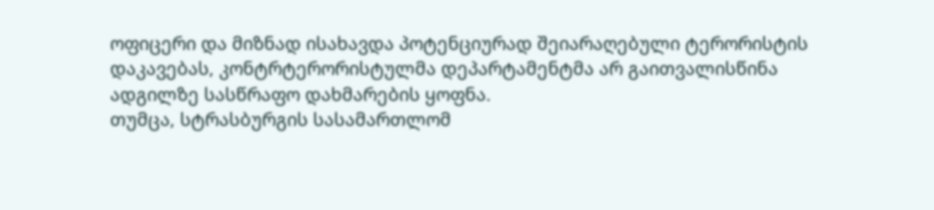ოფიცერი და მიზნად ისახავდა პოტენციურად შეიარაღებული ტერორისტის დაკავებას, კონტრტერორისტულმა დეპარტამენტმა არ გაითვალისწინა ადგილზე სასწრაფო დახმარების ყოფნა.
თუმცა, სტრასბურგის სასამართლომ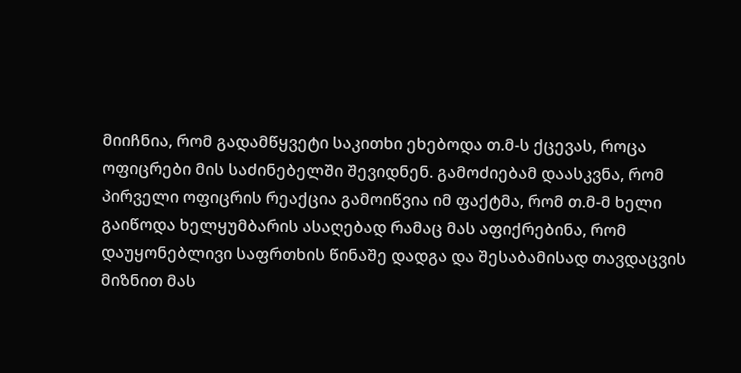მიიჩნია, რომ გადამწყვეტი საკითხი ეხებოდა თ.მ-ს ქცევას, როცა ოფიცრები მის საძინებელში შევიდნენ. გამოძიებამ დაასკვნა, რომ პირველი ოფიცრის რეაქცია გამოიწვია იმ ფაქტმა, რომ თ.მ-მ ხელი გაიწოდა ხელყუმბარის ასაღებად რამაც მას აფიქრებინა, რომ დაუყონებლივი საფრთხის წინაშე დადგა და შესაბამისად თავდაცვის მიზნით მას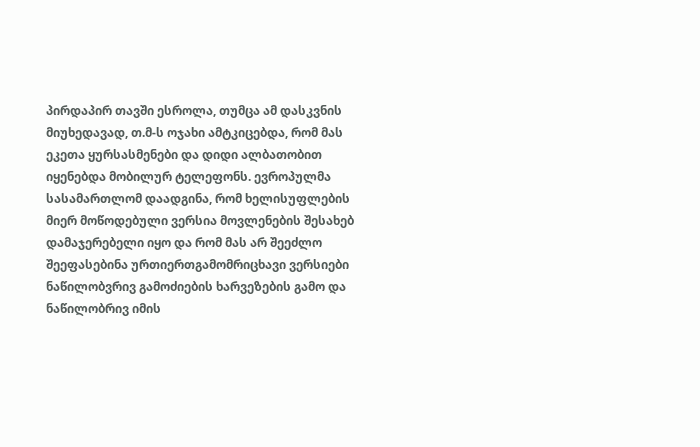პირდაპირ თავში ესროლა, თუმცა ამ დასკვნის მიუხედავად, თ.მ-ს ოჯახი ამტკიცებდა, რომ მას ეკეთა ყურსასმენები და დიდი ალბათობით იყენებდა მობილურ ტელეფონს. ევროპულმა სასამართლომ დაადგინა, რომ ხელისუფლების მიერ მოწოდებული ვერსია მოვლენების შესახებ დამაჯერებელი იყო და რომ მას არ შეეძლო შეეფასებინა ურთიერთგამომრიცხავი ვერსიები ნაწილობვრივ გამოძიების ხარვეზების გამო და ნაწილობრივ იმის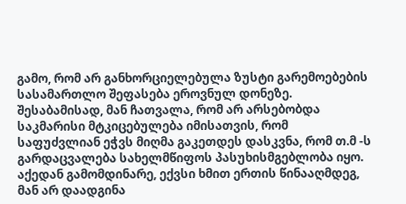გამო, რომ არ განხორციელებულა ზუსტი გარემოებების სასამართლო შეფასება ეროვნულ დონეზე. შესაბამისად, მან ჩათვალა, რომ არ არსებობდა საკმარისი მტკიცებულება იმისათვის, რომ საფუძვლიან ეჭვს მიღმა გაკეთდეს დასკვნა, რომ თ.მ -ს გარდაცვალება სახელმწიფოს პასუხისმგებლობა იყო. აქედან გამომდინარე, ექვსი ხმით ერთის წინააღმდეგ, მან არ დაადგინა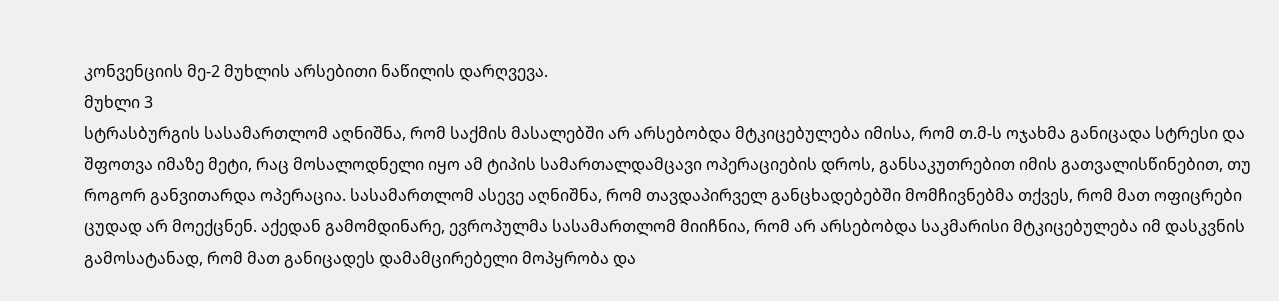კონვენციის მე-2 მუხლის არსებითი ნაწილის დარღვევა.
მუხლი 3
სტრასბურგის სასამართლომ აღნიშნა, რომ საქმის მასალებში არ არსებობდა მტკიცებულება იმისა, რომ თ.მ-ს ოჯახმა განიცადა სტრესი და შფოთვა იმაზე მეტი, რაც მოსალოდნელი იყო ამ ტიპის სამართალდამცავი ოპერაციების დროს, განსაკუთრებით იმის გათვალისწინებით, თუ როგორ განვითარდა ოპერაცია. სასამართლომ ასევე აღნიშნა, რომ თავდაპირველ განცხადებებში მომჩივნებმა თქვეს, რომ მათ ოფიცრები ცუდად არ მოექცნენ. აქედან გამომდინარე, ევროპულმა სასამართლომ მიიჩნია, რომ არ არსებობდა საკმარისი მტკიცებულება იმ დასკვნის გამოსატანად, რომ მათ განიცადეს დამამცირებელი მოპყრობა და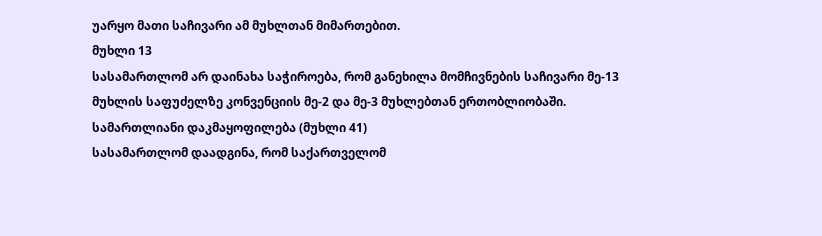უარყო მათი საჩივარი ამ მუხლთან მიმართებით.
მუხლი 13
სასამართლომ არ დაინახა საჭიროება, რომ განეხილა მომჩივნების საჩივარი მე-13 მუხლის საფუძელზე კონვენციის მე-2 და მე-3 მუხლებთან ერთობლიობაში.
სამართლიანი დაკმაყოფილება (მუხლი 41)
სასამართლომ დაადგინა, რომ საქართველომ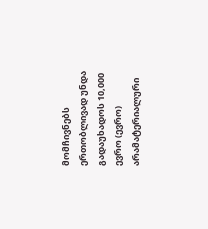მომჩივნებს ერთობლივად უნდა გადაუხადოს 10,000 ევრო (ევრო) არამატერიალური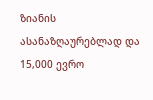ზიანის ასანაზღაურებლად და 15,000 ევრო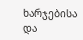ხარჯებისა და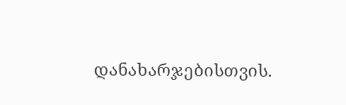დანახარჯებისთვის.